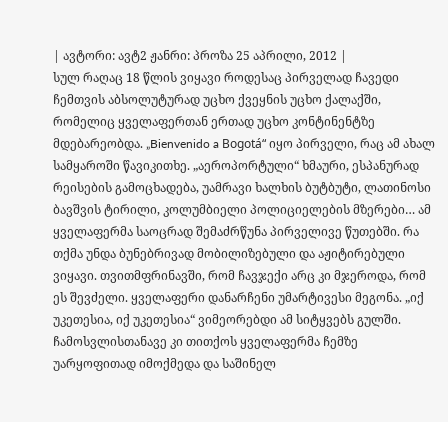| ავტორი: ავტ2 ჟანრი: პროზა 25 აპრილი, 2012 |
სულ რაღაც 18 წლის ვიყავი როდესაც პირველად ჩავედი ჩემთვის აბსოლუტურად უცხო ქვეყნის უცხო ქალაქში, რომელიც ყველაფერთან ერთად უცხო კონტინენტზე მდებარეობდა. „Bienvenido a Bogotá“ იყო პირველი, რაც ამ ახალ სამყაროში წავიკითხე. „აეროპორტული“ ხმაური, ესპანურად რეისების გამოცხადება, უამრავი ხალხის ბუტბუტი, ლათინოსი ბავშვის ტირილი, კოლუმბიელი პოლიციელების მზერები… ამ ყველაფერმა საოცრად შემაძრწუნა პირველივე წუთებში. რა თქმა უნდა ბუნებრივად მობილიზებული და აჟიტირებული ვიყავი. თვითმფრინავში, რომ ჩავჯექი არც კი მჯეროდა, რომ ეს შევძელი. ყველაფერი დანარჩენი უმარტივესი მეგონა. „იქ უკეთესია, იქ უკეთესია“ ვიმეორებდი ამ სიტყვებს გულში. ჩამოსვლისთანავე კი თითქოს ყველაფერმა ჩემზე უარყოფითად იმოქმედა და საშინელ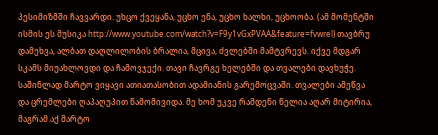პესიმიზმში ჩავვარდი. უხცო ქვეყანა, უცხო ენა, უცხო ხალხი, უცხოობა. (ამ მომენტში ისმის ეს მუსიკა http://www.youtube.com/watch?v=F9y1vGxPVAA&feature=fvwrel) თავბრუ დამეხვა, ალბათ დაღლილობის ბრალია, მცივა, ძვლებში მამტვრევს. იქვე მდგარ სკამს მიუახლოვდი და ჩამოვჯექი. თავი ჩავრგე ხელებში და თვალები დავხუჭე. საშინლად მარტო ვიყავი ათიათასობით ადამიანის გარემოცვაში. თვალები ამეწვა და ცრემლები ღაპაღუპით წამომივიდა. მე ხომ უკვე რამდენი წელია აღარ მიტირია, მაგრამ აქ მარტო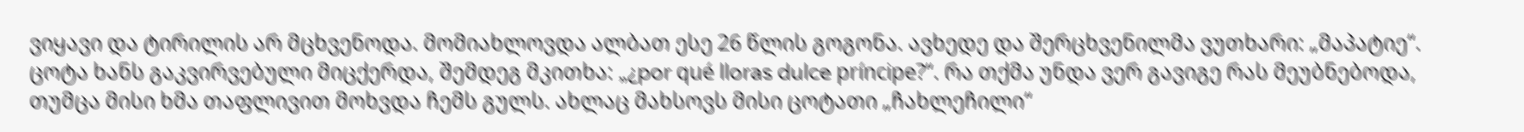ვიყავი და ტირილის არ მცხვენოდა. მომიახლოვდა ალბათ ესე 26 წლის გოგონა. ავხედე და შერცხვენილმა ვუთხარი: „მაპატიე“. ცოტა ხანს გაკვირვებული მიცქერდა, შემდეგ მკითხა: „¿por qué lloras dulce príncipe?“. რა თქმა უნდა ვერ გავიგე რას მეუბნებოდა, თუმცა მისი ხმა თაფლივით მოხვდა ჩემს გულს. ახლაც მახსოვს მისი ცოტათი „ჩახლეჩილი“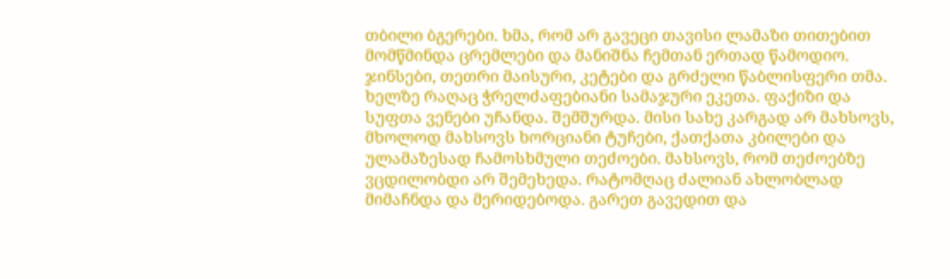თბილი ბგერები. ხმა, რომ არ გავეცი თავისი ლამაზი თითებით მომწმინდა ცრემლები და მანიშნა ჩემთან ერთად წამოდიო. ჯინსები, თეთრი მაისური, კეტები და გრძელი წაბლისფერი თმა. ხელზე რაღაც ჭრელძაფებიანი სამაჯური ეკეთა. ფაქიზი და სუფთა ვენები უჩანდა. შემშურდა. მისი სახე კარგად არ მახსოვს, მხოლოდ მახსოვს ხორციანი ტუჩები, ქათქათა კბილები და ულამაზესად ჩამოსხმული თეძოები. მახსოვს, რომ თეძოებზე ვცდილობდი არ შემეხედა. რატომღაც ძალიან ახლობლად მიმაჩნდა და მერიდებოდა. გარეთ გავედით და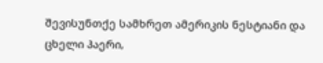შევისუნთქე სამხრეთ ამერიკის ნესტიანი და ცხელი ჰაერი,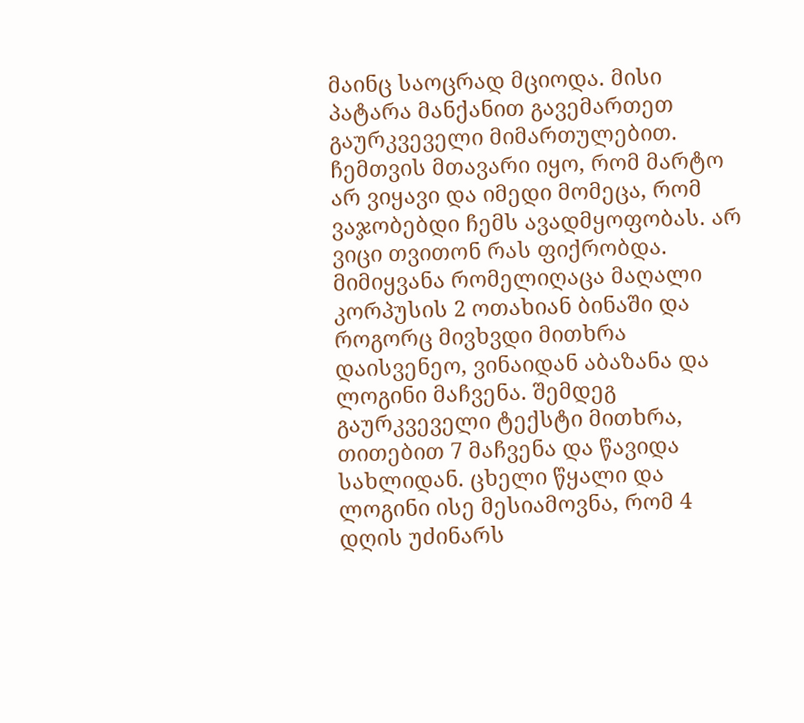მაინც საოცრად მციოდა. მისი პატარა მანქანით გავემართეთ გაურკვეველი მიმართულებით. ჩემთვის მთავარი იყო, რომ მარტო არ ვიყავი და იმედი მომეცა, რომ ვაჯობებდი ჩემს ავადმყოფობას. არ ვიცი თვითონ რას ფიქრობდა. მიმიყვანა რომელიღაცა მაღალი კორპუსის 2 ოთახიან ბინაში და როგორც მივხვდი მითხრა დაისვენეო, ვინაიდან აბაზანა და ლოგინი მაჩვენა. შემდეგ გაურკვეველი ტექსტი მითხრა, თითებით 7 მაჩვენა და წავიდა სახლიდან. ცხელი წყალი და ლოგინი ისე მესიამოვნა, რომ 4 დღის უძინარს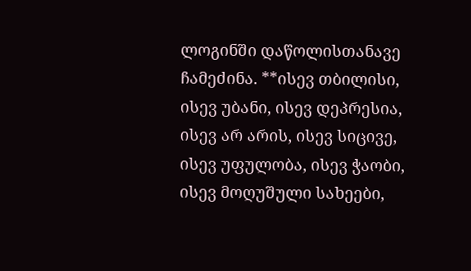ლოგინში დაწოლისთანავე ჩამეძინა. **ისევ თბილისი, ისევ უბანი, ისევ დეპრესია, ისევ არ არის, ისევ სიცივე, ისევ უფულობა, ისევ ჭაობი, ისევ მოღუშული სახეები,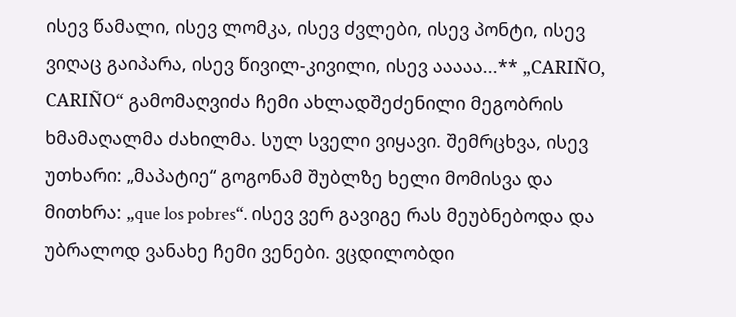ისევ წამალი, ისევ ლომკა, ისევ ძვლები, ისევ პონტი, ისევ ვიღაც გაიპარა, ისევ წივილ-კივილი, ისევ ააააა...** „CARIÑO, CARIÑO“ გამომაღვიძა ჩემი ახლადშეძენილი მეგობრის ხმამაღალმა ძახილმა. სულ სველი ვიყავი. შემრცხვა, ისევ უთხარი: „მაპატიე“ გოგონამ შუბლზე ხელი მომისვა და მითხრა: „que los pobres“. ისევ ვერ გავიგე რას მეუბნებოდა და უბრალოდ ვანახე ჩემი ვენები. ვცდილობდი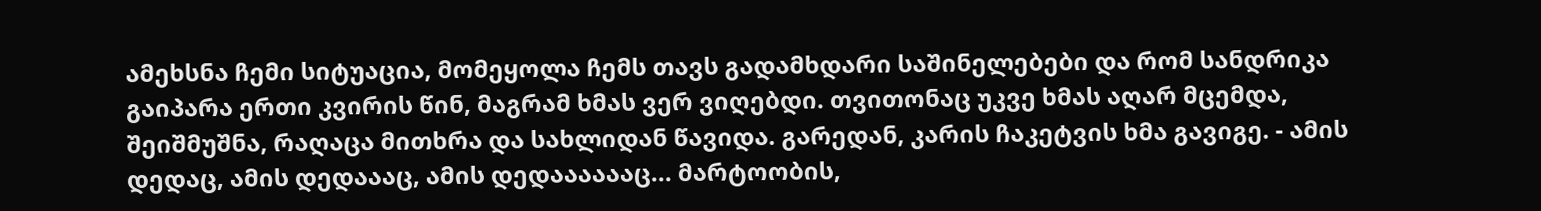ამეხსნა ჩემი სიტუაცია, მომეყოლა ჩემს თავს გადამხდარი საშინელებები და რომ სანდრიკა გაიპარა ერთი კვირის წინ, მაგრამ ხმას ვერ ვიღებდი. თვითონაც უკვე ხმას აღარ მცემდა, შეიშმუშნა, რაღაცა მითხრა და სახლიდან წავიდა. გარედან, კარის ჩაკეტვის ხმა გავიგე. - ამის დედაც, ამის დედაააც, ამის დედააააააც... მარტოობის,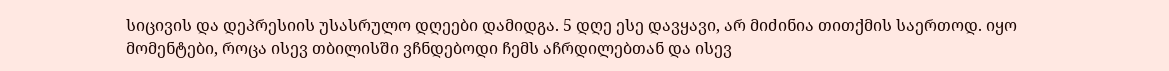სიცივის და დეპრესიის უსასრულო დღეები დამიდგა. 5 დღე ესე დავყავი, არ მიძინია თითქმის საერთოდ. იყო მომენტები, როცა ისევ თბილისში ვჩნდებოდი ჩემს აჩრდილებთან და ისევ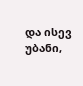და ისევ უბანი,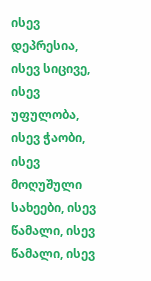ისევ დეპრესია, ისევ სიცივე, ისევ უფულობა, ისევ ჭაობი, ისევ მოღუშული სახეები, ისევ წამალი, ისევ წამალი, ისევ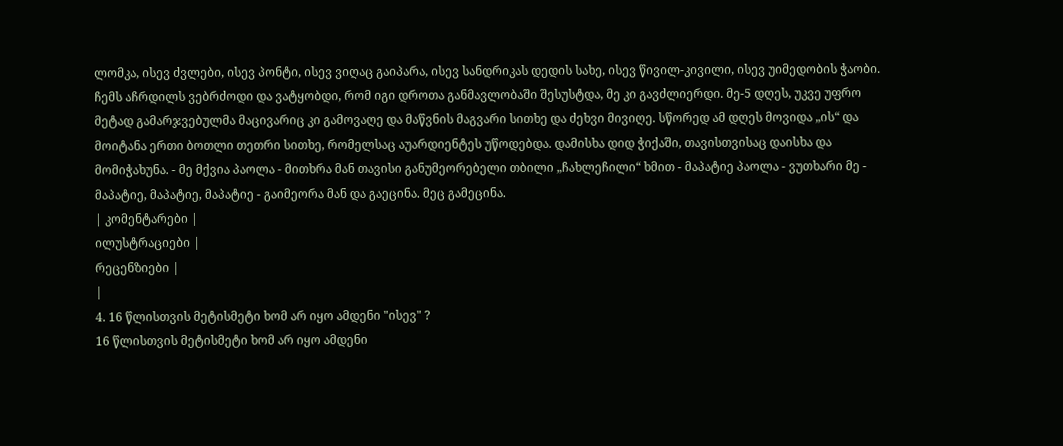ლომკა, ისევ ძვლები, ისევ პონტი, ისევ ვიღაც გაიპარა, ისევ სანდრიკას დედის სახე, ისევ წივილ-კივილი, ისევ უიმედობის ჭაობი. ჩემს აჩრდილს ვებრძოდი და ვატყობდი, რომ იგი დროთა განმავლობაში შესუსტდა, მე კი გავძლიერდი. მე-5 დღეს, უკვე უფრო მეტად გამარჯვებულმა მაცივარიც კი გამოვაღე და მაწვნის მაგვარი სითხე და ძეხვი მივიღე. სწორედ ამ დღეს მოვიდა „ის“ და მოიტანა ერთი ბოთლი თეთრი სითხე, რომელსაც აუარდიენტეს უწოდებდა. დამისხა დიდ ჭიქაში, თავისთვისაც დაისხა და მომიჭახუნა. - მე მქვია პაოლა - მითხრა მან თავისი განუმეორებელი თბილი „ჩახლეჩილი“ ხმით - მაპატიე პაოლა - ვუთხარი მე - მაპატიე, მაპატიე, მაპატიე - გაიმეორა მან და გაეცინა. მეც გამეცინა.
| კომენტარები |
ილუსტრაციები |
რეცენზიები |
|
4. 16 წლისთვის მეტისმეტი ხომ არ იყო ამდენი "ისევ" ?
16 წლისთვის მეტისმეტი ხომ არ იყო ამდენი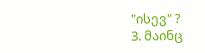"ისევ" ?
3. მაინც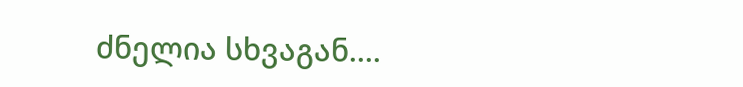ძნელია სხვაგან....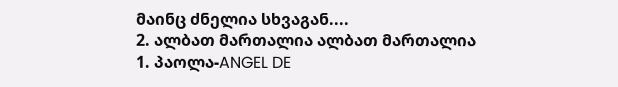მაინც ძნელია სხვაგან....
2. ალბათ მართალია ალბათ მართალია
1. პაოლა-ANGEL DE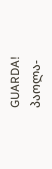GUARDA! პაოლა-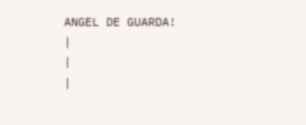ANGEL DE GUARDA!
|
|
|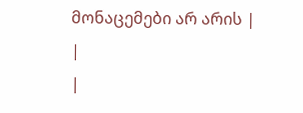მონაცემები არ არის |
|
|